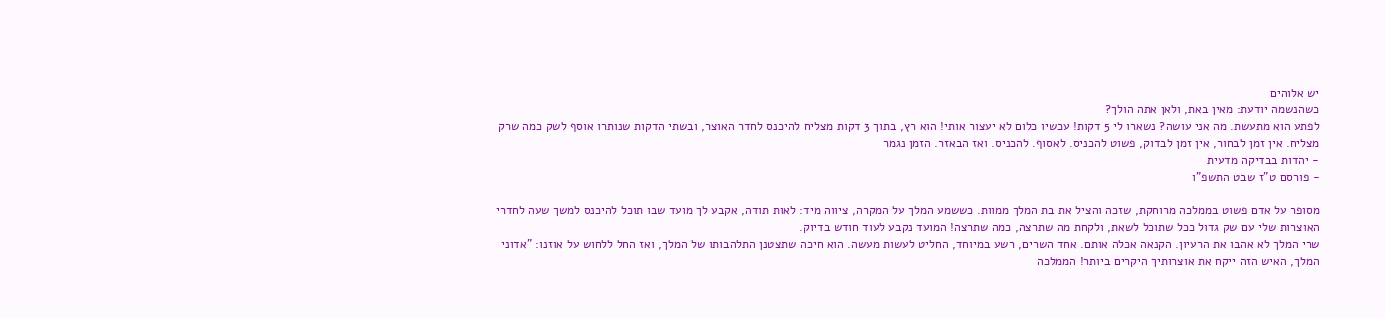יש אלוהים
כשהנשמה יודעת: מאין באת, ולאן אתה הולך?
לפתע הוא מתעשת. מה אני עושה? נשארו לי 5 דקות! עכשיו כלום לא יעצור אותי! הוא רץ, בתוך 3 דקות מצליח להיכנס לחדר האוצר, ובשתי הדקות שנותרו אוסף לשק כמה שרק מצליח. אין זמן לבחור, אין זמן לבדוק, פשוט להכניס. לאסוף. להכניס. ואז הבאזר. הזמן נגמר
- יהדות בבדיקה מדעית
- פורסם ט"ז שבט התשפ"ו

מסופר על אדם פשוט בממלכה מרוחקת, שזכה והציל את בת המלך ממוות. כששמע המלך על המקרה, ציווה מיד: לאות תודה, אקבע לך מועד שבו תוכל להיכנס למשך שעה לחדרי האוצרות שלי עם שק גדול ככל שתוכל לשאת, ולקחת מה שתרצה, כמה שתרצה! המועד נקבע לעוד חודש בדיוק.
שרי המלך לא אהבו את הרעיון. הקנאה אכלה אותם. אחד השרים, רשע במיוחד, החליט לעשות מעשה. הוא חיכה שתצטנן התלהבותו של המלך, ואז החל ללחוש על אוזנו: "אדוני המלך, האיש הזה ייקח את אוצרותיך היקרים ביותר! הממלכה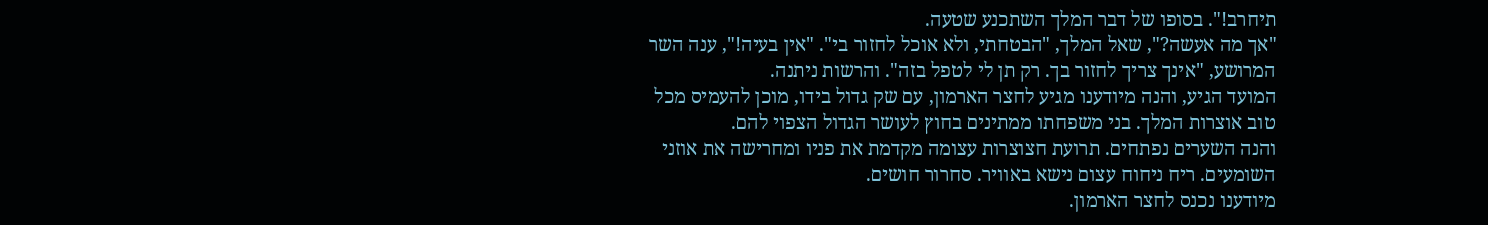תיחרב!". בסופו של דבר המלך השתכנע שטעה.
"אך מה אעשה?", שאל המלך, "הבטחתי, ולא אוכל לחזור בי". "אין בעיה!", ענה השר המרושע, "אינך צריך לחזור בך. רק תן לי לטפל בזה". והרשות ניתנה.
המועד הגיע, והנה מיודענו מגיע לחצר הארמון, עם שק גדול בידו, מוכן להעמיס מכל טוב אוצרות המלך. בני משפחתו ממתינים בחוץ לעושר הגדול הצפוי להם.
והנה השערים נפתחים. תרועת חצוצרות עצומה מקדמת את פניו ומחרישה את אוזני השומעים. ריח ניחוח עצום נישא באוויר. סחרור חושים.
מיודענו נכנס לחצר הארמון.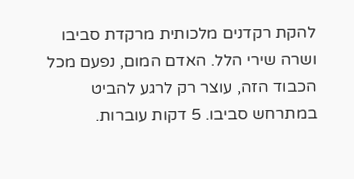להקת רקדנים מלכותית מרקדת סביבו ושרה שירי הלל. האדם המום, נפעם מכל הכבוד הזה, עוצר רק לרגע להביט במתרחש סביבו. 5 דקות עוברות.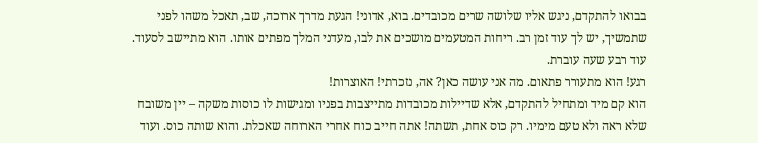בבואו להתקדם, ניגש אליו שלושה שרים מכובדים. בוא, אדוני! הגעת מדרך ארוכה, שב, תאכל משהו לפני שתמשיך, יש לך עוד זמן רב. ריחות המטעמים מושכים את לבו, מעדני המלך מפתים אותו. הוא מתיישב לסעוד. עוד רבע שעה עוברת.
רגע! הוא מתעורר פתאום. מה אני עושה כאן? אה, נזכרתי! האוצרות!
הוא קם מיד ומתחיל להתקדם, אלא שדיילות מכובדות מתייצבות בפניו ומגישות לו כוסות משקה – יין משובח שלא ראה ולא טעם מימיו. רק כוס אחת, תשתה! אתה חייב כוח אחרי הארוחה שאכלת. והוא שותה כוס. ועוד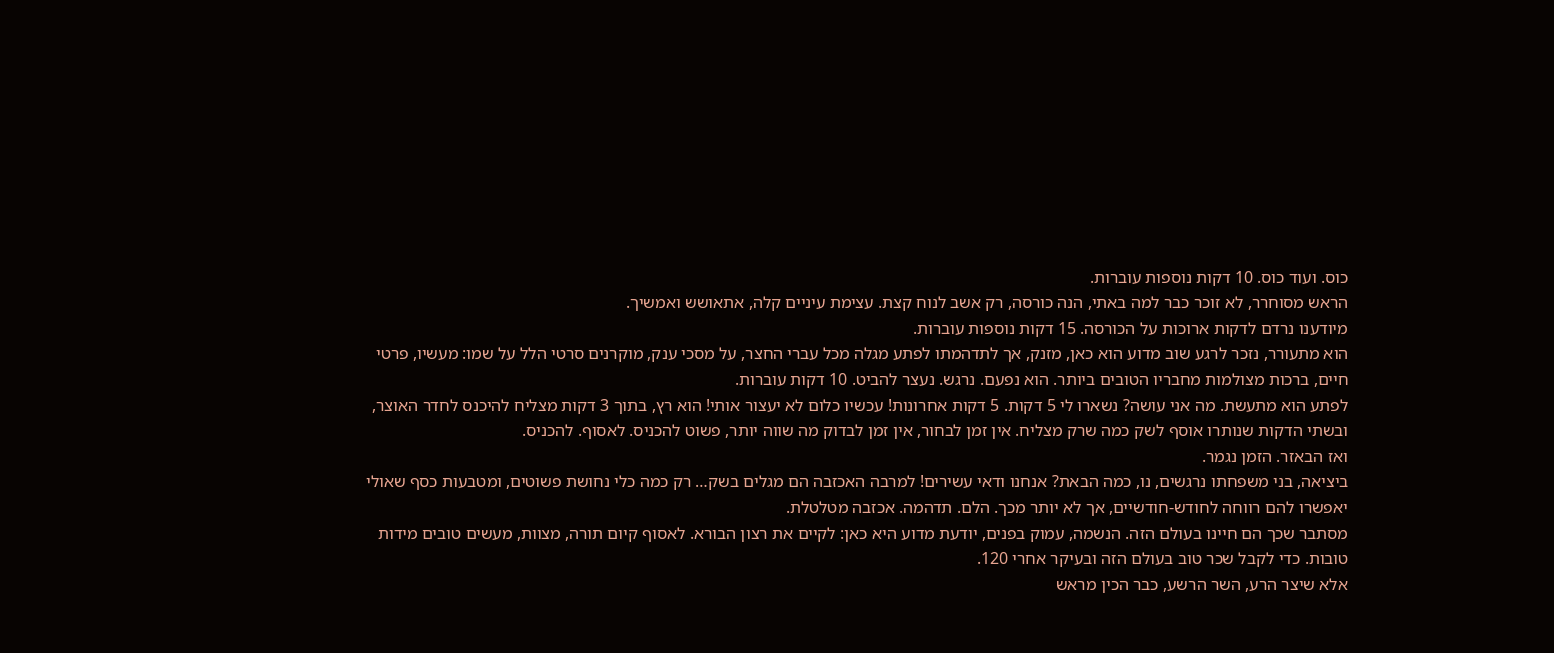כוס. ועוד כוס. 10 דקות נוספות עוברות.
הראש מסוחרר, לא זוכר כבר למה באתי, הנה כורסה, רק אשב לנוח קצת. עצימת עיניים קלה, אתאושש ואמשיך.
מיודענו נרדם לדקות ארוכות על הכורסה. 15 דקות נוספות עוברות.
הוא מתעורר, נזכר לרגע שוב מדוע הוא כאן, מזנק, אך לתדהמתו לפתע מגלה מכל עברי החצר, על מסכי ענק, מוקרנים סרטי הלל על שמו: מעשיו, פרטי חיים, ברכות מצולמות מחבריו הטובים ביותר. הוא נפעם. נרגש. נעצר להביט. 10 דקות עוברות.
לפתע הוא מתעשת. מה אני עושה? נשארו לי 5 דקות. 5 דקות אחרונות! עכשיו כלום לא יעצור אותי! הוא רץ, בתוך 3 דקות מצליח להיכנס לחדר האוצר, ובשתי הדקות שנותרו אוסף לשק כמה שרק מצליח. אין זמן לבחור, אין זמן לבדוק מה שווה יותר, פשוט להכניס. לאסוף. להכניס.
ואז הבאזר. הזמן נגמר.
ביציאה, בני משפחתו נרגשים, נו, כמה הבאת? אנחנו ודאי עשירים! למרבה האכזבה הם מגלים בשק… רק כמה כלי נחושת פשוטים, ומטבעות כסף שאולי יאפשרו להם רווחה לחודש-חודשיים, אך לא יותר מכך. הלם. תדהמה. אכזבה מטלטלת.
מסתבר שכך הם חיינו בעולם הזה. הנשמה, עמוק בפנים, יודעת מדוע היא כאן: לקיים את רצון הבורא. לאסוף קיום תורה, מצוות, מעשים טובים מידות טובות. כדי לקבל שכר טוב בעולם הזה ובעיקר אחרי 120.
אלא שיצר הרע, השר הרשע, כבר הכין מראש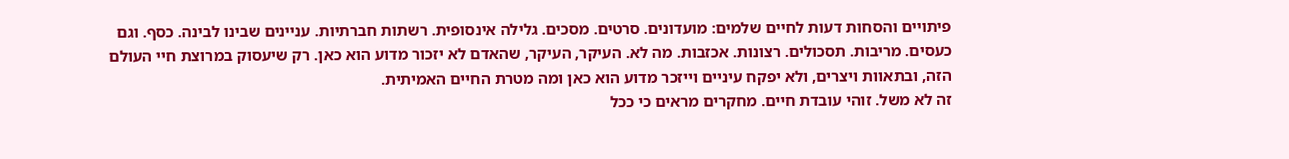פיתויים והסחות דעות לחיים שלמים: מועדונים. סרטים. מסכים. גלילה אינסופית. רשתות חברתיות. עניינים שבינו לבינה. כסף. וגם כעסים. מריבות. תסכולים. רצונות. אכזבות. מה לא. העיקר, העיקר, שהאדם לא יזכור מדוע הוא כאן. רק שיעסוק במרוצת חיי העולם הזה, ובתאוות ויצרים, ולא יפקח עיניים וייזכר מדוע הוא כאן ומה מטרת החיים האמיתית.
זה לא משל. זוהי עובדת חיים. מחקרים מראים כי ככל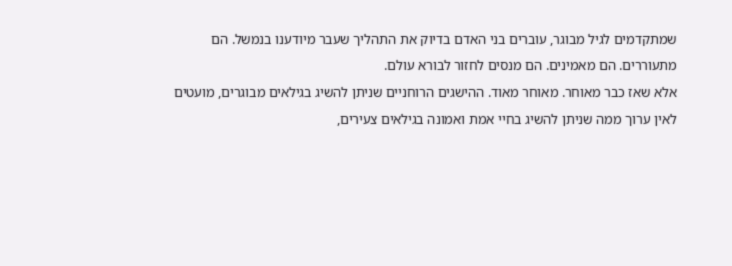שמתקדמים לגיל מבוגר, עוברים בני האדם בדיוק את התהליך שעבר מיודענו בנמשל. הם מתעוררים. הם מאמינים. הם מנסים לחזור לבורא עולם.
אלא שאז כבר מאוחר. מאוחר מאוד. ההישגים הרוחניים שניתן להשיג בגילאים מבוגרים, מועטים לאין ערוך ממה שניתן להשיג בחיי אמת ואמונה בגילאים צעירים,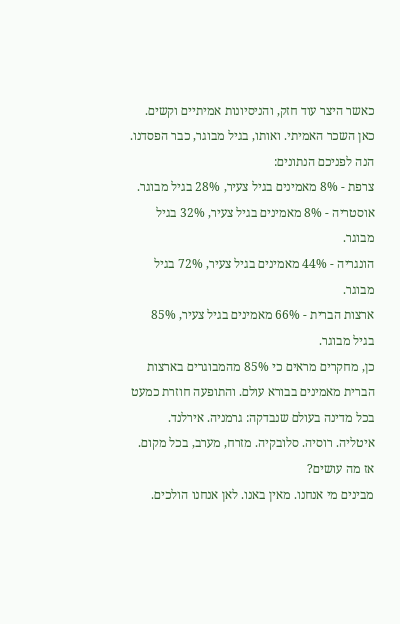כאשר היצר עוד חזק, והניסיונות אמיתיים וקשים. כאן השכר האמיתי. ואותו, בגיל מבוגר, כבר הפסדנו.
הנה לפניכם הנתונים:
צרפת - 8% מאמינים בגיל צעיר, 28% בגיל מבוגר.
אוסטריה - 8% מאמינים בגיל צעיר, 32% בגיל מבוגר.
הונגריה - 44% מאמינים בגיל צעיר, 72% בגיל מבוגר.
ארצות הברית - 66% מאמינים בגיל צעיר, 85% בגיל מבוגר.
כן, מחקרים מראים כי 85% מהמבוגרים בארצות הברית מאמינים בבורא עולם. והתופעה חוזרת כמעט בכל מדינה בעולם שנבדקה: גרמניה. אירלנד. איטליה. רוסיה. סלובקיה. מזרח, מערב, בכל מקום.
אז מה עושים?
מבינים מי אנחנו. מאין באנו. לאן אנחנו הולכים.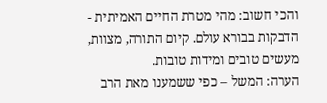והכי חשוב: מהי מטרת החיים האמיתית - הדבקות בבורא עולם. קיום התורה, מצוות, מעשים טובים ומידות טובות.
הערה: המשל – כפי ששמענו מאת הרב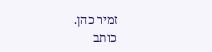זמיר כהן.
כותב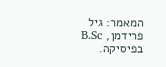המאמר: גיל פרידמן, B.Sc בפיסיקה.